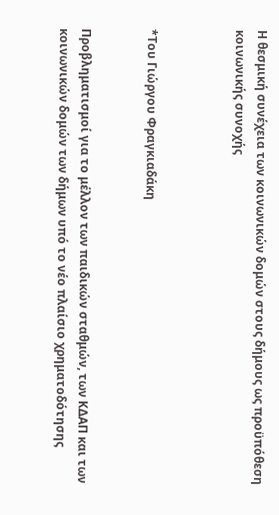Η θεσμική συνέχεια των κοινωνικών δομών στους δήμους ως προϋπόθεση κοινωνικής συνοχής



*Του Γιώργου Φραγκιαδάκη


Προβληματισμοί για το μέλλον των παιδικών σταθμών, των ΚΔΑΠ και των κοινωνικών δομών των δήμων υπό το νέο πλαίσιο χρηματοδότησης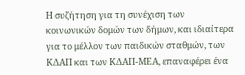Η συζήτηση για τη συνέχιση των κοινωνικών δομών των δήμων, και ιδιαίτερα για το μέλλον των παιδικών σταθμών, των ΚΔΑΠ και των ΚΔΑΠ-ΜΕΑ, επαναφέρει ένα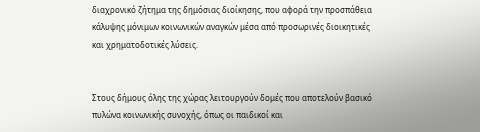διαχρονικό ζήτημα της δημόσιας διοίκησης, που αφορά την προσπάθεια κάλυψης μόνιμων κοινωνικών αναγκών μέσα από προσωρινές διοικητικές και χρηματοδοτικές λύσεις.


Στους δήμους όλης της χώρας λειτουργούν δομές που αποτελούν βασικό πυλώνα κοινωνικής συνοχής, όπως οι παιδικοί και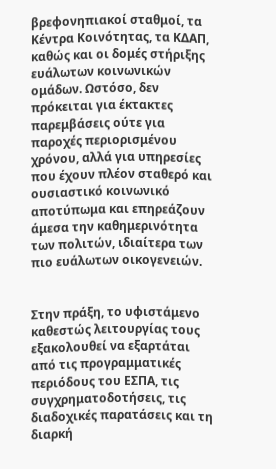βρεφονηπιακοί σταθμοί, τα Κέντρα Κοινότητας, τα ΚΔΑΠ, καθώς και οι δομές στήριξης ευάλωτων κοινωνικών ομάδων. Ωστόσο, δεν πρόκειται για έκτακτες παρεμβάσεις ούτε για παροχές περιορισμένου χρόνου, αλλά για υπηρεσίες που έχουν πλέον σταθερό και ουσιαστικό κοινωνικό αποτύπωμα και επηρεάζουν άμεσα την καθημερινότητα των πολιτών, ιδιαίτερα των πιο ευάλωτων οικογενειών.


Στην πράξη, το υφιστάμενο καθεστώς λειτουργίας τους εξακολουθεί να εξαρτάται από τις προγραμματικές περιόδους του ΕΣΠΑ, τις συγχρηματοδοτήσεις, τις διαδοχικές παρατάσεις και τη διαρκή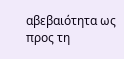αβεβαιότητα ως προς τη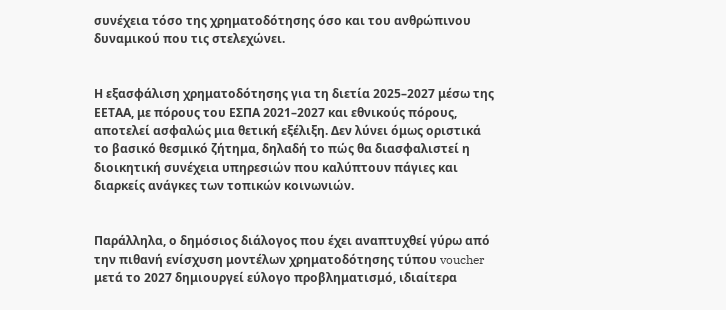συνέχεια τόσο της χρηματοδότησης όσο και του ανθρώπινου δυναμικού που τις στελεχώνει.


Η εξασφάλιση χρηματοδότησης για τη διετία 2025–2027 μέσω της ΕΕΤΑΑ, με πόρους του ΕΣΠΑ 2021–2027 και εθνικούς πόρους, αποτελεί ασφαλώς μια θετική εξέλιξη. Δεν λύνει όμως οριστικά το βασικό θεσμικό ζήτημα, δηλαδή το πώς θα διασφαλιστεί η διοικητική συνέχεια υπηρεσιών που καλύπτουν πάγιες και διαρκείς ανάγκες των τοπικών κοινωνιών.


Παράλληλα, ο δημόσιος διάλογος που έχει αναπτυχθεί γύρω από την πιθανή ενίσχυση μοντέλων χρηματοδότησης τύπου voucher μετά το 2027 δημιουργεί εύλογο προβληματισμό, ιδιαίτερα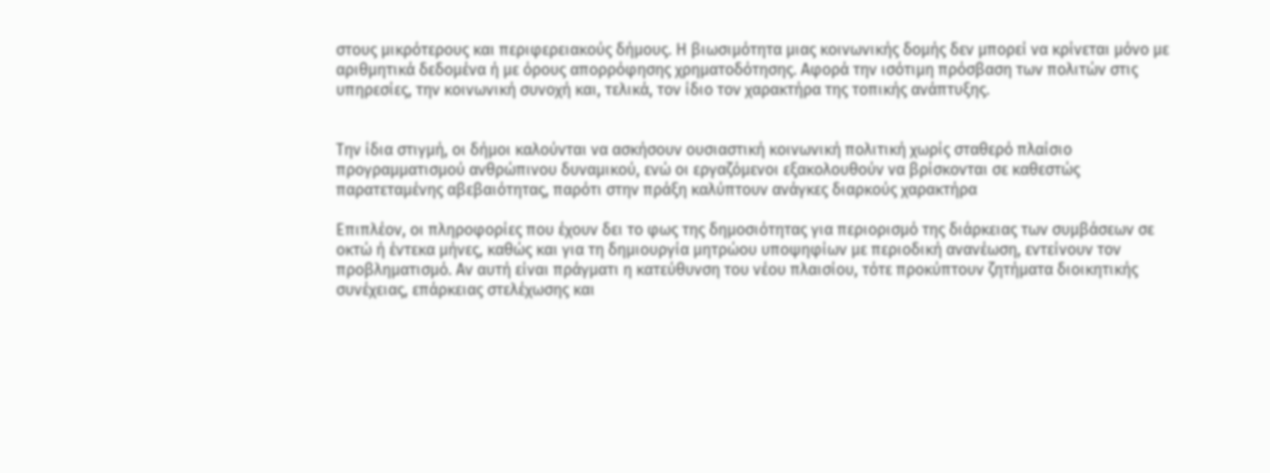στους μικρότερους και περιφερειακούς δήμους. Η βιωσιμότητα μιας κοινωνικής δομής δεν μπορεί να κρίνεται μόνο με αριθμητικά δεδομένα ή με όρους απορρόφησης χρηματοδότησης. Αφορά την ισότιμη πρόσβαση των πολιτών στις υπηρεσίες, την κοινωνική συνοχή και, τελικά, τον ίδιο τον χαρακτήρα της τοπικής ανάπτυξης.


Την ίδια στιγμή, οι δήμοι καλούνται να ασκήσουν ουσιαστική κοινωνική πολιτική χωρίς σταθερό πλαίσιο προγραμματισμού ανθρώπινου δυναμικού, ενώ οι εργαζόμενοι εξακολουθούν να βρίσκονται σε καθεστώς παρατεταμένης αβεβαιότητας, παρότι στην πράξη καλύπτουν ανάγκες διαρκούς χαρακτήρα

Επιπλέον, οι πληροφορίες που έχουν δει το φως της δημοσιότητας για περιορισμό της διάρκειας των συμβάσεων σε οκτώ ή έντεκα μήνες, καθώς και για τη δημιουργία μητρώου υποψηφίων με περιοδική ανανέωση, εντείνουν τον προβληματισμό. Αν αυτή είναι πράγματι η κατεύθυνση του νέου πλαισίου, τότε προκύπτουν ζητήματα διοικητικής συνέχειας, επάρκειας στελέχωσης και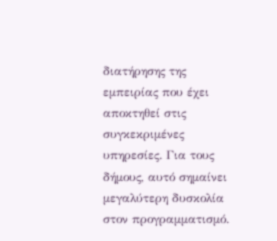διατήρησης της εμπειρίας που έχει αποκτηθεί στις συγκεκριμένες υπηρεσίες. Για τους δήμους, αυτό σημαίνει μεγαλύτερη δυσκολία στον προγραμματισμό.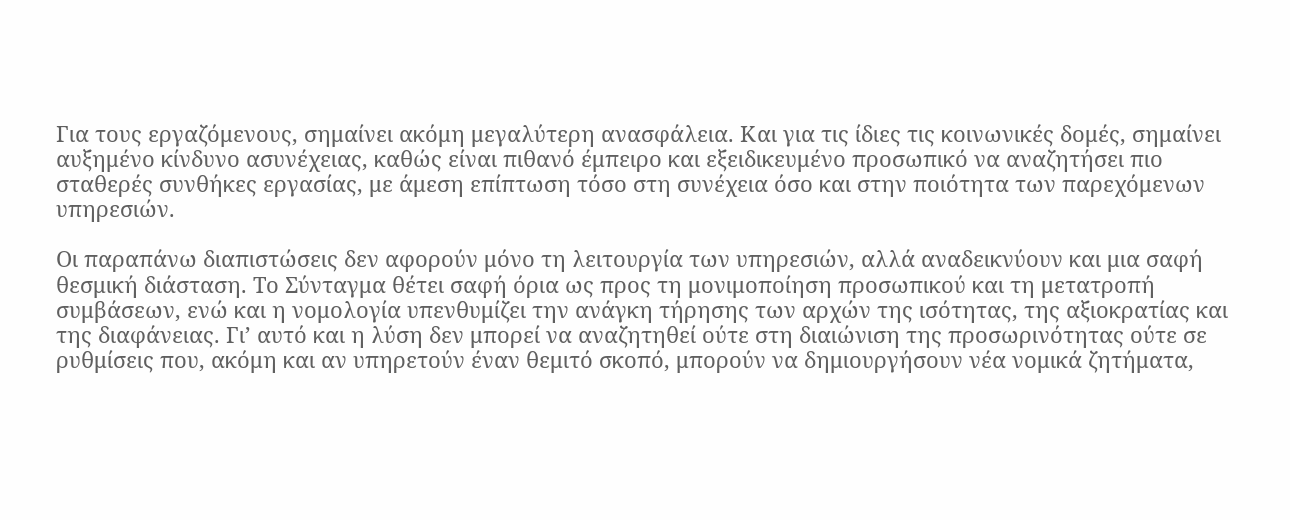Για τους εργαζόμενους, σημαίνει ακόμη μεγαλύτερη ανασφάλεια. Και για τις ίδιες τις κοινωνικές δομές, σημαίνει αυξημένο κίνδυνο ασυνέχειας, καθώς είναι πιθανό έμπειρο και εξειδικευμένο προσωπικό να αναζητήσει πιο σταθερές συνθήκες εργασίας, με άμεση επίπτωση τόσο στη συνέχεια όσο και στην ποιότητα των παρεχόμενων υπηρεσιών.

Οι παραπάνω διαπιστώσεις δεν αφορούν μόνο τη λειτουργία των υπηρεσιών, αλλά αναδεικνύουν και μια σαφή θεσμική διάσταση. Το Σύνταγμα θέτει σαφή όρια ως προς τη μονιμοποίηση προσωπικού και τη μετατροπή συμβάσεων, ενώ και η νομολογία υπενθυμίζει την ανάγκη τήρησης των αρχών της ισότητας, της αξιοκρατίας και της διαφάνειας. Γι’ αυτό και η λύση δεν μπορεί να αναζητηθεί ούτε στη διαιώνιση της προσωρινότητας ούτε σε ρυθμίσεις που, ακόμη και αν υπηρετούν έναν θεμιτό σκοπό, μπορούν να δημιουργήσουν νέα νομικά ζητήματα,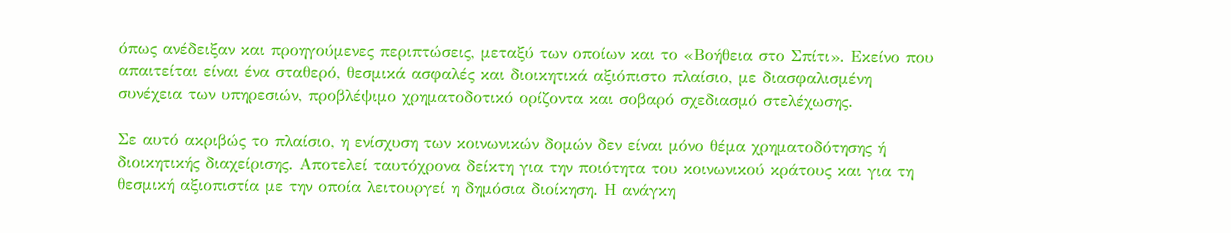όπως ανέδειξαν και προηγούμενες περιπτώσεις, μεταξύ των οποίων και το «Βοήθεια στο Σπίτι». Εκείνο που απαιτείται είναι ένα σταθερό, θεσμικά ασφαλές και διοικητικά αξιόπιστο πλαίσιο, με διασφαλισμένη συνέχεια των υπηρεσιών, προβλέψιμο χρηματοδοτικό ορίζοντα και σοβαρό σχεδιασμό στελέχωσης.

Σε αυτό ακριβώς το πλαίσιο, η ενίσχυση των κοινωνικών δομών δεν είναι μόνο θέμα χρηματοδότησης ή διοικητικής διαχείρισης. Αποτελεί ταυτόχρονα δείκτη για την ποιότητα του κοινωνικού κράτους και για τη θεσμική αξιοπιστία με την οποία λειτουργεί η δημόσια διοίκηση. Η ανάγκη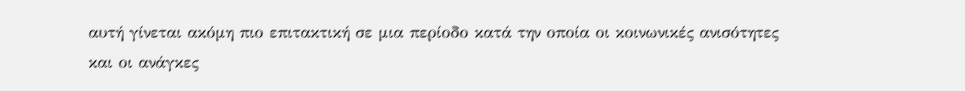αυτή γίνεται ακόμη πιο επιτακτική σε μια περίοδο κατά την οποία οι κοινωνικές ανισότητες και οι ανάγκες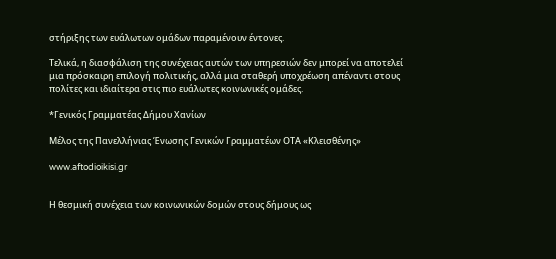στήριξης των ευάλωτων ομάδων παραμένουν έντονες.

Τελικά, η διασφάλιση της συνέχειας αυτών των υπηρεσιών δεν μπορεί να αποτελεί μια πρόσκαιρη επιλογή πολιτικής, αλλά μια σταθερή υποχρέωση απέναντι στους πολίτες και ιδιαίτερα στις πιο ευάλωτες κοινωνικές ομάδες.

*Γενικός Γραμματέας Δήμου Χανίων

Μέλος της Πανελλήνιας Ένωσης Γενικών Γραμματέων ΟΤΑ «Κλεισθένης»

www.aftodioikisi.gr


Η θεσμική συνέχεια των κοινωνικών δομών στους δήμους ως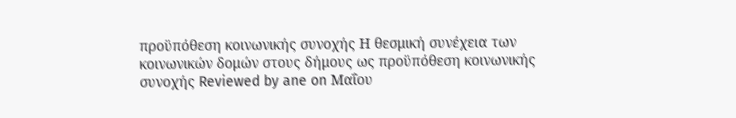προϋπόθεση κοινωνικής συνοχής Η θεσμική συνέχεια των κοινωνικών δομών στους δήμους ως προϋπόθεση κοινωνικής συνοχής Reviewed by ane on Μαΐου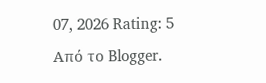07, 2026 Rating: 5
Από το Blogger.